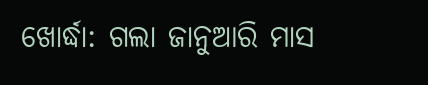ଖୋର୍ଦ୍ଧା: ଗଲା ଜାନୁଆରି ମାସ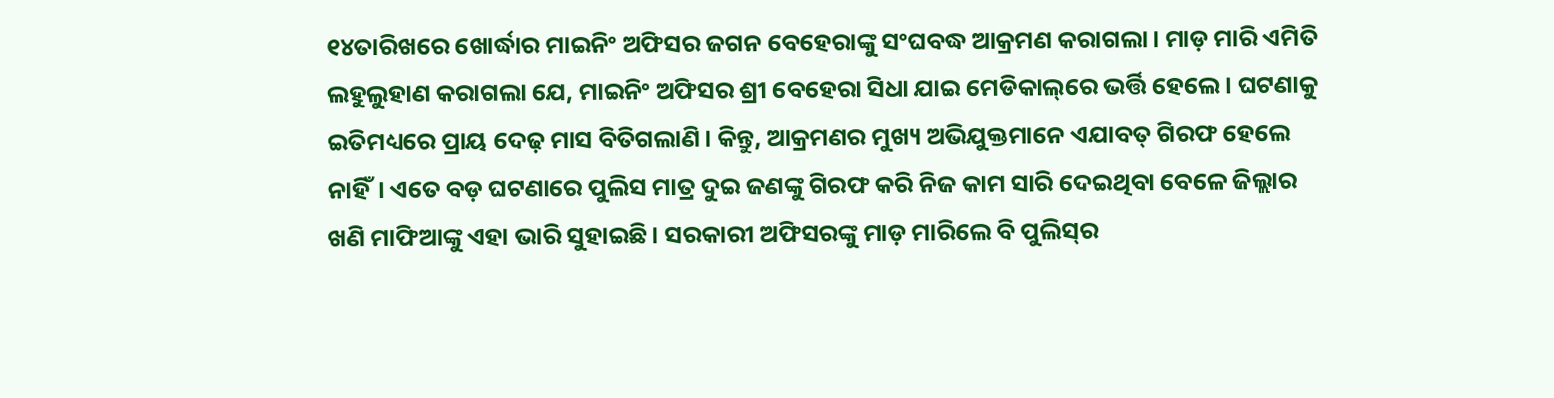୧୪ତାରିଖରେ ଖୋର୍ଦ୍ଧାର ମାଇନିଂ ଅଫିସର ଜଗନ ବେହେରାଙ୍କୁ ସଂଘବଦ୍ଧ ଆକ୍ରମଣ କରାଗଲା। ମାଡ଼ ମାରି ଏମିତି ଲହୁଲୁହାଣ କରାଗଲା ଯେ, ମାଇନିଂ ଅଫିସର ଶ୍ରୀ ବେହେରା ସିଧା ଯାଇ ମେଡିକାଲ୍‌ରେ ଭର୍ତ୍ତି ହେଲେ। ଘଟଣାକୁ ଇତିମଧ୍ୟରେ ପ୍ରାୟ ଦେଢ଼ ମାସ ବିତିଗଲାଣି। କିନ୍ତୁ, ଆକ୍ରମଣର ମୁଖ୍ୟ ଅଭିଯୁକ୍ତମାନେ ଏଯାବତ୍‌ ଗିରଫ ହେଲେ ନାହିଁ। ଏତେ ବଡ଼ ଘଟଣାରେ ପୁଲିସ ମାତ୍ର ଦୁଇ ଜଣଙ୍କୁ ଗିରଫ କରି ନିଜ କାମ ସାରି ଦେଇଥିବା ବେଳେ ଜିଲ୍ଲାର ଖଣି ମାଫିଆଙ୍କୁ ଏହା ଭାରି ସୁହାଇଛି। ସରକାରୀ ଅଫିସରଙ୍କୁ ମାଡ଼ ମାରିଲେ ବି ପୁଲିସ୍‌ର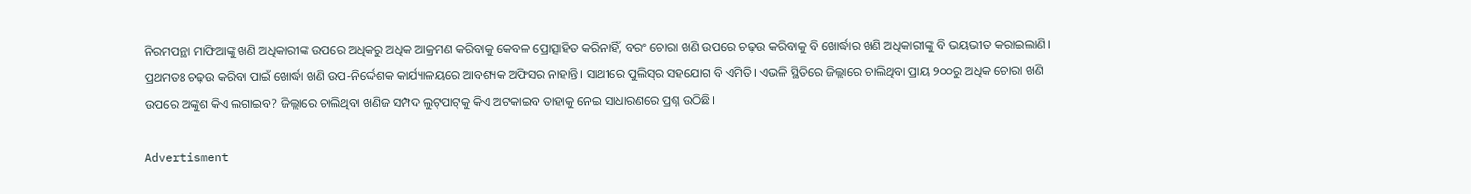ନିରମପନ୍ଥା ମାଫିଆଙ୍କୁ ଖଣି ଅଧିକାରୀଙ୍କ ଉପରେ ଅଧିକରୁ ଅଧିକ ଆକ୍ରମଣ କରିବାକୁ କେବଳ ପ୍ରୋତ୍ସାହିତ କରିନାହିଁ, ବରଂ ଚୋରା ଖଣି ଉପରେ ଚଢ଼ଉ କରିବାକୁ ବି ଖୋର୍ଦ୍ଧାର ଖଣି ଅଧିକାରୀଙ୍କୁ ବି ଭୟଭୀତ କରାଇଲାଣି। ପ୍ରଥମତଃ ଚଢ଼ଉ କରିବା ପାଇଁ ଖୋର୍ଦ୍ଧା ଖଣି ଉପ-ନିର୍ଦ୍ଦେଶକ କାର୍ଯ୍ୟାଳୟରେ ଆବଶ୍ୟକ ଅଫିସର ନାହାନ୍ତି। ସାଥୀରେ ପୁଲିସ୍‌ର ସହଯୋଗ ବି ଏମିତି। ଏଭଳି ସ୍ଥିତିରେ ଜିଲ୍ଲାରେ ଚାଲିଥିବା ପ୍ରାୟ ୨୦୦ରୁ ଅଧିକ ଚୋରା ଖଣି ଉପରେ ଅଙ୍କୁଶ କିଏ ଲଗାଇବ? ଜିଲ୍ଲାରେ ଚାଲିଥିବା ଖଣିଜ ସମ୍ପଦ ଲୁଟ୍‌ପାଟ୍‌କୁ କିଏ ଅଟକାଇବ ତାହାକୁ ନେଇ ସାଧାରଣରେ ପ୍ରଶ୍ନ ଉଠିଛି।

Advertisment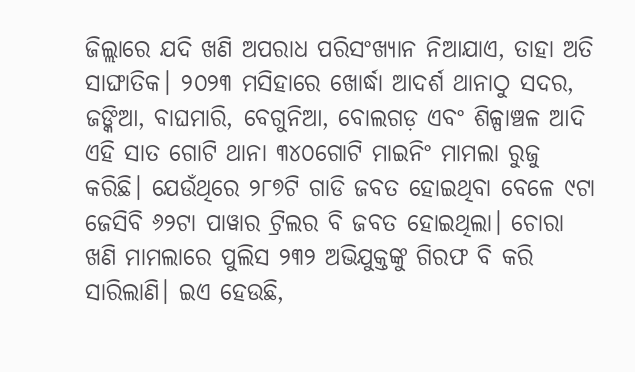ଜିଲ୍ଲାରେ ଯଦି ଖଣି ଅପରାଧ ପରିସଂଖ୍ୟାନ ନିଆଯାଏ, ତାହା ଅତି ସାଙ୍ଘାତିକ। ୨୦୨୩ ମସିହାରେ ଖୋର୍ଦ୍ଧା ଆଦର୍ଶ ଥାନାଠୁ ସଦର, ଜଙ୍କିଆ, ବାଘମାରି, ବେଗୁନିଆ, ବୋଲଗଡ଼ ଏବଂ ଶିଳ୍ପାଞ୍ଚଳ ଆଦି ଏହି ସାତ ଗୋଟି ଥାନା ୩୪୦ଗୋଟି ମାଇନିଂ ମାମଲା ରୁଜୁ କରିଛି। ଯେଉଁଥିରେ ୨୮୭ଟି ଗାଡି ଜବତ ହୋଇଥିବା ବେଳେ ୯ଟା ଜେସିବି ୬୨ଟା ପାୱାର ଟ୍ରିଲର ବି ଜବତ ହୋଇଥିଲା। ଚୋରା ଖଣି ମାମଲାରେ ପୁଲିସ ୨୩୨ ଅଭିଯୁକ୍ତଙ୍କୁ ଗିରଫ ବି କରି ସାରିଲାଣି। ଇଏ ହେଉଛି,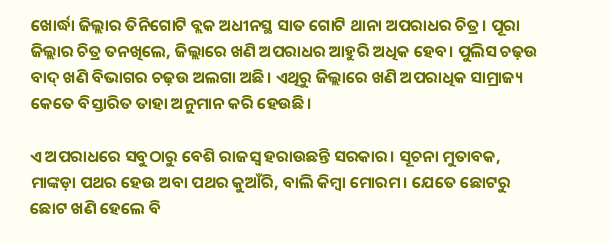ଖୋର୍ଦ୍ଧା ଜିଲ୍ଲାର ତିନିଗୋଟି ବ୍ଲକ ଅଧୀନସ୍ଥ ସାତ ଗୋଟି ଥାନା ଅପରାଧର ଚିତ୍ର। ପୂରା ଜିଲ୍ଲାର ଚିତ୍ର ତନଖିଲେ, ଜିଲ୍ଲାରେ ଖଣି ଅପରାଧର ଆହୁରି ଅଧିକ ହେବ। ପୁଲିସ ଚଢ଼ଉ ବାଦ୍‌ ଖଣି ବିଭାଗର ଚଢ଼ଉ ଅଲଗା ଅଛି। ଏଥିରୁ ଜିଲ୍ଲାରେ ଖଣି ଅପରାଧିକ ସାମ୍ରାଜ୍ୟ କେତେ ବିସ୍ତାରିତ ତାହା ଅନୁମାନ କରି ହେଉଛି।

ଏ ଅପରାଧରେ ସବୁଠାରୁ ବେଶି ରାଜସ୍ବ ହରାଉଛନ୍ତି ସରକାର। ସୂଚନା ମୁତାବକ, ମାଙ୍କଡ଼ା ପଥର ହେଉ ଅବା ପଥର କୁଆଁରି, ବାଲି କିମ୍ବା ମୋରମ। ଯେତେ ଛୋଟରୁ ଛୋଟ ଖଣି ହେଲେ ବି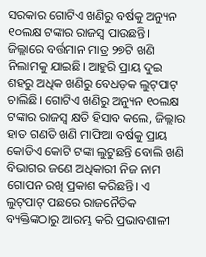ସରକାର ଗୋଟିଏ ଖଣିରୁ ବର୍ଷକୁ ଅନ୍ୟୁନ ୧୦ଲକ୍ଷ ଟଙ୍କାର ରାଜସ୍ବ ପାଉଛନ୍ତି। ଜିଲ୍ଲାରେ ବର୍ତ୍ତମାନ ମାତ୍ର ୨୭ଟି ଖଣି ନିଲାମକୁ ଯାଇଛି। ଆହୁରି ପ୍ରାୟ ଦୁଇ ଶହରୁ ଅଧିକ ଖଣିରୁ ବେଧଡ଼କ ଲୁଟ୍‌ପାଟ୍‌ ଚାଲିଛି। ଗୋଟିଏ ଖଣିରୁ ଅନ୍ୟୁନ ୧୦ଲକ୍ଷ ଟଙ୍କାର ରାଜସ୍ବ କ୍ଷତି ହିସାବ କଲେ, ଜିଲ୍ଲାର ହାତ ଗଣତି ଖଣି ମାଫିଆ ବର୍ଷକୁ ପ୍ରାୟ କୋଡିଏ କୋଟି ଟଙ୍କା ଲୁଟୁଛନ୍ତି ବୋଲି ଖଣି ବିଭାଗର ଜଣେ ଅଧିକାରୀ ନିଜ ନାମ ଗୋପନ ରଖି ପ୍ରକାଶ କରିଛନ୍ତି। ଏ ଲୁଟ୍‌ପାଟ୍‌ ପଛରେ ରାଜନୈତିକ ବ୍ୟକ୍ତିଙ୍କଠାରୁ ଆରମ୍ଭ କରି ପ୍ରଭାବଶାଳୀ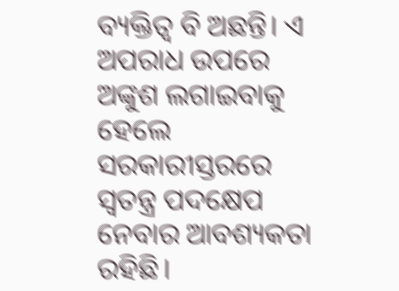ବ୍ୟକ୍ତିତ୍ବ ବି ଅଛନ୍ତି। ଏ ଅପରାଧ ଉପରେ ଅଙ୍କୁଶ ଲଗାଇବାକୁ ହେଲେ ସରକାରୀସ୍ତରରେ ସ୍ବତନ୍ତ୍ର ପଦକ୍ଷେପ ନେବାର ଆବଶ୍ୟକତା ରହିଛି।